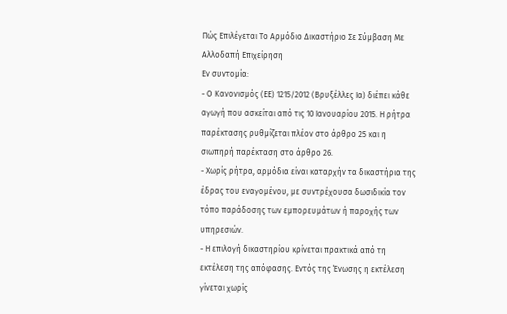Πώς Επιλέγεται Το Αρμόδιο Δικαστήριο Σε Σύμβαση Με Αλλοδαπή Επιχείρηση
Εν συντομία:
- Ο Κανονισμός (ΕΕ) 1215/2012 (Βρυξέλλες Ια) διέπει κάθε αγωγή που ασκείται από τις 10 Ιανουαρίου 2015. Η ρήτρα παρέκτασης ρυθμίζεται πλέον στο άρθρο 25 και η σιωπηρή παρέκταση στο άρθρο 26.
- Χωρίς ρήτρα, αρμόδια είναι καταρχήν τα δικαστήρια της έδρας του εναγομένου, με συντρέχουσα δωσιδικία τον τόπο παράδοσης των εμπορευμάτων ή παροχής των υπηρεσιών.
- Η επιλογή δικαστηρίου κρίνεται πρακτικά από τη εκτέλεση της απόφασης. Εντός της Ένωσης η εκτέλεση γίνεται χωρίς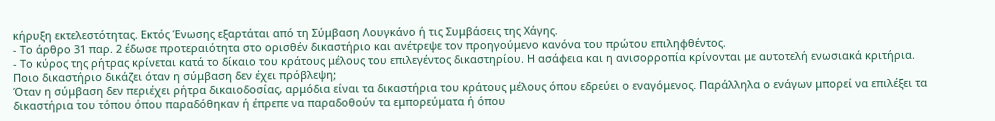κήρυξη εκτελεστότητας. Εκτός Ένωσης εξαρτάται από τη Σύμβαση Λουγκάνο ή τις Συμβάσεις της Χάγης.
- Το άρθρο 31 παρ. 2 έδωσε προτεραιότητα στο ορισθέν δικαστήριο και ανέτρεψε τον προηγούμενο κανόνα του πρώτου επιληφθέντος.
- Το κύρος της ρήτρας κρίνεται κατά το δίκαιο του κράτους μέλους του επιλεγέντος δικαστηρίου. Η ασάφεια και η ανισορροπία κρίνονται με αυτοτελή ενωσιακά κριτήρια.
Ποιο δικαστήριο δικάζει όταν η σύμβαση δεν έχει πρόβλεψη;
Όταν η σύμβαση δεν περιέχει ρήτρα δικαιοδοσίας, αρμόδια είναι τα δικαστήρια του κράτους μέλους όπου εδρεύει ο εναγόμενος. Παράλληλα ο ενάγων μπορεί να επιλέξει τα δικαστήρια του τόπου όπου παραδόθηκαν ή έπρεπε να παραδοθούν τα εμπορεύματα ή όπου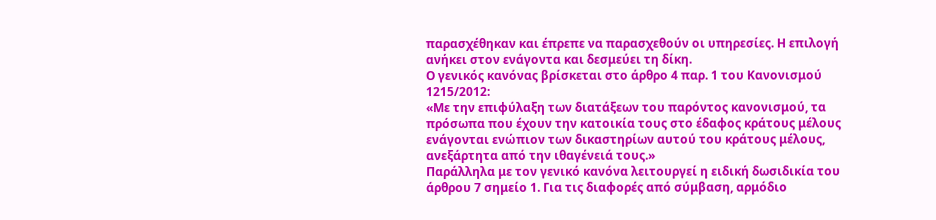παρασχέθηκαν και έπρεπε να παρασχεθούν οι υπηρεσίες. Η επιλογή ανήκει στον ενάγοντα και δεσμεύει τη δίκη.
Ο γενικός κανόνας βρίσκεται στο άρθρο 4 παρ. 1 του Κανονισμού 1215/2012:
«Με την επιφύλαξη των διατάξεων του παρόντος κανονισμού, τα πρόσωπα που έχουν την κατοικία τους στο έδαφος κράτους μέλους ενάγονται ενώπιον των δικαστηρίων αυτού του κράτους μέλους, ανεξάρτητα από την ιθαγένειά τους.»
Παράλληλα με τον γενικό κανόνα λειτουργεί η ειδική δωσιδικία του άρθρου 7 σημείο 1. Για τις διαφορές από σύμβαση, αρμόδιο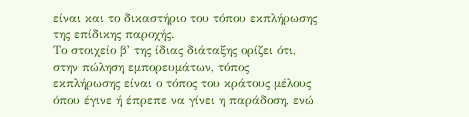είναι και το δικαστήριο του τόπου εκπλήρωσης της επίδικης παροχής.
Το στοιχείο β’ της ίδιας διάταξης ορίζει ότι, στην πώληση εμπορευμάτων, τόπος εκπλήρωσης είναι ο τόπος του κράτους μέλους όπου έγινε ή έπρεπε να γίνει η παράδοση, ενώ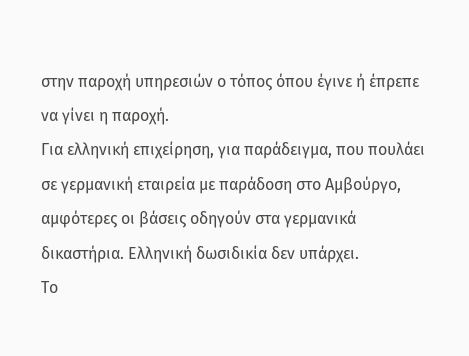στην παροχή υπηρεσιών ο τόπος όπου έγινε ή έπρεπε να γίνει η παροχή.
Για ελληνική επιχείρηση, για παράδειγμα, που πουλάει σε γερμανική εταιρεία με παράδοση στο Αμβούργο, αμφότερες οι βάσεις οδηγούν στα γερμανικά δικαστήρια. Ελληνική δωσιδικία δεν υπάρχει.
Το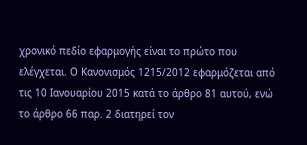χρονικό πεδίο εφαρμογής είναι το πρώτο που ελέγχεται. Ο Κανονισμός 1215/2012 εφαρμόζεται από τις 10 Ιανουαρίου 2015 κατά το άρθρο 81 αυτού, ενώ το άρθρο 66 παρ. 2 διατηρεί τον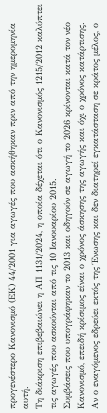προγενέστερο Κανονισμό (ΕΚ) 44/2001 για αγωγές που ασκήθηκαν πριν από την ημερομηνία αυτή.
Τη διάκριση επιβεβαιώνει η ΑΠ 1131/2024, η οποία δέχεται ότι ο Κανονισμός 1215/2012 καλύπτει τις αγωγές που ασκούνται από τις 10 Ιανουαρίου 2015.
Συμβάσεις που υπογράφηκαν το 2013 και οδηγούν σε αγωγή το 2026 κρίνονται κατά τον νέο Κανονισμό, επειδή κρίσιμος είναι ο χρόνος άσκησης της αγωγής και όχι ο χρόνος κατάρτισης.
Αν ο εναγόμενος εδρεύει εκτός της Ένωσης και δεν διατηρεί εγκατάσταση σε κράτος μέλος, ο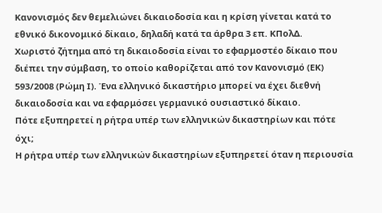Κανονισμός δεν θεμελιώνει δικαιοδοσία και η κρίση γίνεται κατά το εθνικό δικονομικό δίκαιο, δηλαδή κατά τα άρθρα 3 επ. ΚΠολΔ.
Χωριστό ζήτημα από τη δικαιοδοσία είναι το εφαρμοστέο δίκαιο που διέπει την σύμβαση, το οποίο καθορίζεται από τον Κανονισμό (ΕΚ) 593/2008 (Ρώμη Ι). Ένα ελληνικό δικαστήριο μπορεί να έχει διεθνή δικαιοδοσία και να εφαρμόσει γερμανικό ουσιαστικό δίκαιο.
Πότε εξυπηρετεί η ρήτρα υπέρ των ελληνικών δικαστηρίων και πότε όχι;
Η ρήτρα υπέρ των ελληνικών δικαστηρίων εξυπηρετεί όταν η περιουσία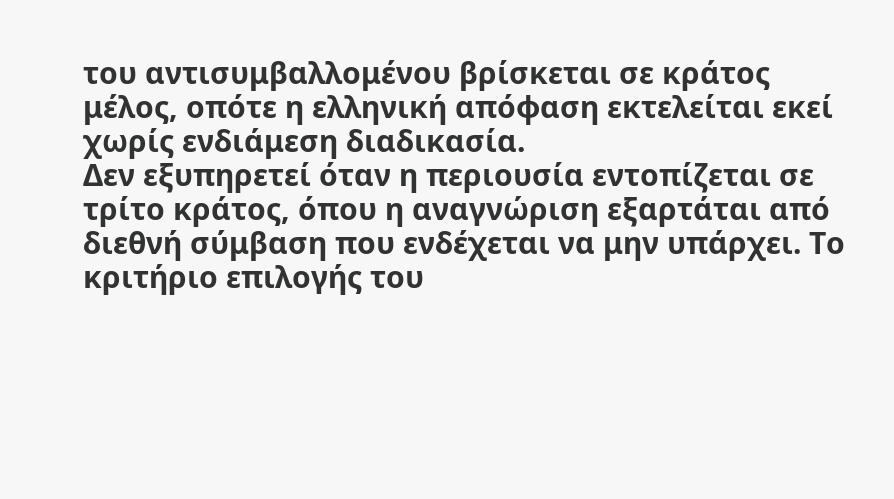του αντισυμβαλλομένου βρίσκεται σε κράτος μέλος, οπότε η ελληνική απόφαση εκτελείται εκεί χωρίς ενδιάμεση διαδικασία.
Δεν εξυπηρετεί όταν η περιουσία εντοπίζεται σε τρίτο κράτος, όπου η αναγνώριση εξαρτάται από διεθνή σύμβαση που ενδέχεται να μην υπάρχει. Το κριτήριο επιλογής του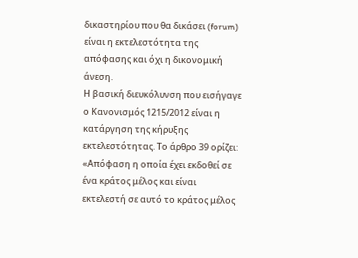δικαστηρίου που θα δικάσει (forum) είναι η εκτελεστότητα της απόφασης και όχι η δικονομική άνεση.
Η βασική διευκόλυνση που εισήγαγε ο Κανονισμός 1215/2012 είναι η κατάργηση της κήρυξης εκτελεστότητας. Το άρθρο 39 ορίζει:
«Απόφαση η οποία έχει εκδοθεί σε ένα κράτος μέλος και είναι εκτελεστή σε αυτό το κράτος μέλος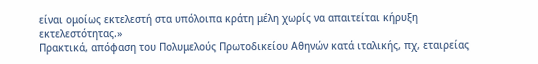είναι ομοίως εκτελεστή στα υπόλοιπα κράτη μέλη χωρίς να απαιτείται κήρυξη εκτελεστότητας.»
Πρακτικά, απόφαση του Πολυμελούς Πρωτοδικείου Αθηνών κατά ιταλικής, πχ, εταιρείας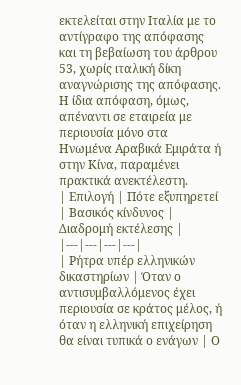εκτελείται στην Ιταλία με το αντίγραφο της απόφασης και τη βεβαίωση του άρθρου 53, χωρίς ιταλική δίκη αναγνώρισης της απόφασης.
Η ίδια απόφαση, όμως, απέναντι σε εταιρεία με περιουσία μόνο στα Ηνωμένα Αραβικά Εμιράτα ή στην Κίνα, παραμένει πρακτικά ανεκτέλεστη.
| Επιλογή | Πότε εξυπηρετεί | Βασικός κίνδυνος | Διαδρομή εκτέλεσης |
|---|---|---|---|
| Ρήτρα υπέρ ελληνικών δικαστηρίων | Όταν ο αντισυμβαλλόμενος έχει περιουσία σε κράτος μέλος, ή όταν η ελληνική επιχείρηση θα είναι τυπικά ο ενάγων | Ο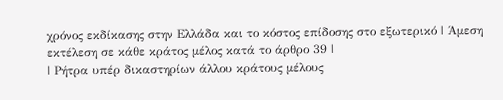χρόνος εκδίκασης στην Ελλάδα και το κόστος επίδοσης στο εξωτερικό | Άμεση εκτέλεση σε κάθε κράτος μέλος κατά το άρθρο 39 |
| Ρήτρα υπέρ δικαστηρίων άλλου κράτους μέλους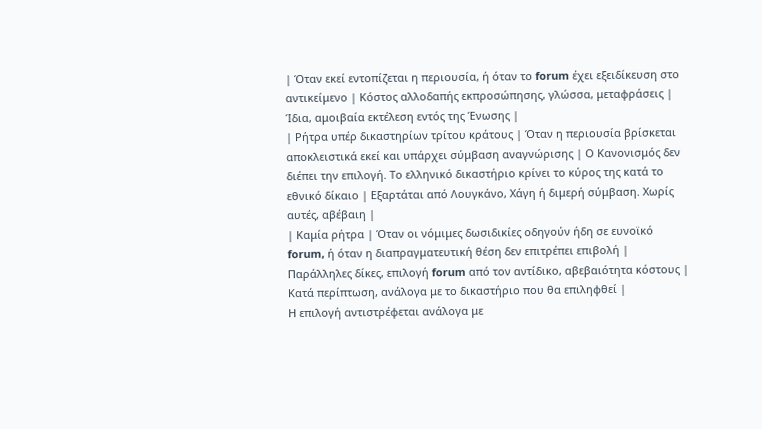| Όταν εκεί εντοπίζεται η περιουσία, ή όταν το forum έχει εξειδίκευση στο αντικείμενο | Κόστος αλλοδαπής εκπροσώπησης, γλώσσα, μεταφράσεις | Ίδια, αμοιβαία εκτέλεση εντός της Ένωσης |
| Ρήτρα υπέρ δικαστηρίων τρίτου κράτους | Όταν η περιουσία βρίσκεται αποκλειστικά εκεί και υπάρχει σύμβαση αναγνώρισης | Ο Κανονισμός δεν διέπει την επιλογή. Το ελληνικό δικαστήριο κρίνει το κύρος της κατά το εθνικό δίκαιο | Εξαρτάται από Λουγκάνο, Χάγη ή διμερή σύμβαση. Χωρίς αυτές, αβέβαιη |
| Καμία ρήτρα | Όταν οι νόμιμες δωσιδικίες οδηγούν ήδη σε ευνοϊκό forum, ή όταν η διαπραγματευτική θέση δεν επιτρέπει επιβολή | Παράλληλες δίκες, επιλογή forum από τον αντίδικο, αβεβαιότητα κόστους | Κατά περίπτωση, ανάλογα με το δικαστήριο που θα επιληφθεί |
Η επιλογή αντιστρέφεται ανάλογα με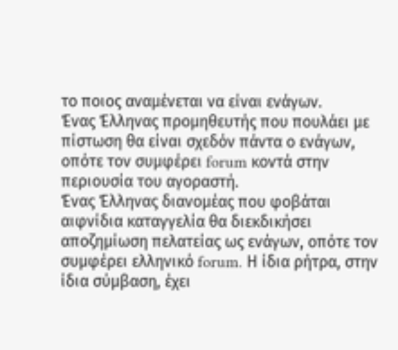το ποιος αναμένεται να είναι ενάγων.
Ένας Έλληνας προμηθευτής που πουλάει με πίστωση θα είναι σχεδόν πάντα ο ενάγων, οπότε τον συμφέρει forum κοντά στην περιουσία του αγοραστή.
Ένας Έλληνας διανομέας που φοβάται αιφνίδια καταγγελία θα διεκδικήσει αποζημίωση πελατείας ως ενάγων, οπότε τον συμφέρει ελληνικό forum. Η ίδια ρήτρα, στην ίδια σύμβαση, έχει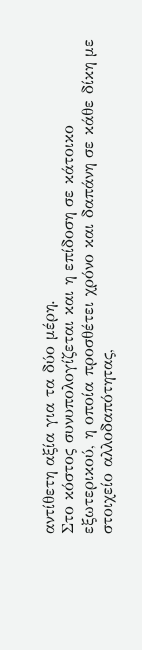αντίθετη αξία για τα δύο μέρη.
Στο κόστος συνυπολογίζεται και η επίδοση σε κάτοικο εξωτερικού, η οποία προσθέτει χρόνο και δαπάνη σε κάθε δίκη με στοιχείο αλλοδαπότητας,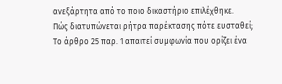ανεξάρτητα από το ποιο δικαστήριο επιλέχθηκε.
Πώς διατυπώνεται ρήτρα παρέκτασης πότε ευσταθεί;
Το άρθρο 25 παρ. 1 απαιτεί συμφωνία που ορίζει ένα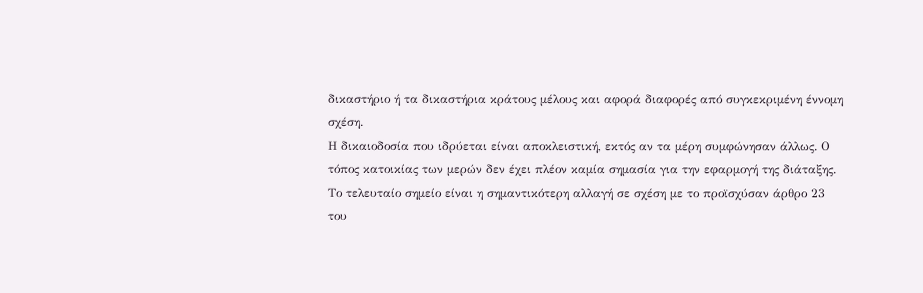δικαστήριο ή τα δικαστήρια κράτους μέλους και αφορά διαφορές από συγκεκριμένη έννομη σχέση.
Η δικαιοδοσία που ιδρύεται είναι αποκλειστική, εκτός αν τα μέρη συμφώνησαν άλλως. Ο τόπος κατοικίας των μερών δεν έχει πλέον καμία σημασία για την εφαρμογή της διάταξης.
Το τελευταίο σημείο είναι η σημαντικότερη αλλαγή σε σχέση με το προϊσχύσαν άρθρο 23 του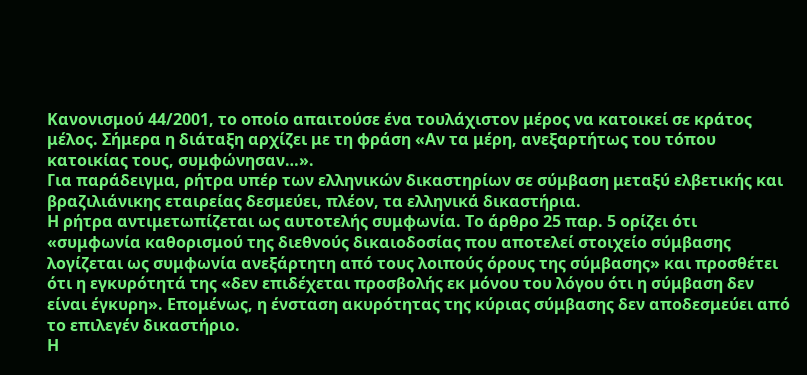Κανονισμού 44/2001, το οποίο απαιτούσε ένα τουλάχιστον μέρος να κατοικεί σε κράτος μέλος. Σήμερα η διάταξη αρχίζει με τη φράση «Αν τα μέρη, ανεξαρτήτως του τόπου κατοικίας τους, συμφώνησαν…».
Για παράδειγμα, ρήτρα υπέρ των ελληνικών δικαστηρίων σε σύμβαση μεταξύ ελβετικής και βραζιλιάνικης εταιρείας δεσμεύει, πλέον, τα ελληνικά δικαστήρια.
Η ρήτρα αντιμετωπίζεται ως αυτοτελής συμφωνία. Το άρθρο 25 παρ. 5 ορίζει ότι «συμφωνία καθορισμού της διεθνούς δικαιοδοσίας που αποτελεί στοιχείο σύμβασης λογίζεται ως συμφωνία ανεξάρτητη από τους λοιπούς όρους της σύμβασης» και προσθέτει ότι η εγκυρότητά της «δεν επιδέχεται προσβολής εκ μόνου του λόγου ότι η σύμβαση δεν είναι έγκυρη». Επομένως, η ένσταση ακυρότητας της κύριας σύμβασης δεν αποδεσμεύει από το επιλεγέν δικαστήριο.
Η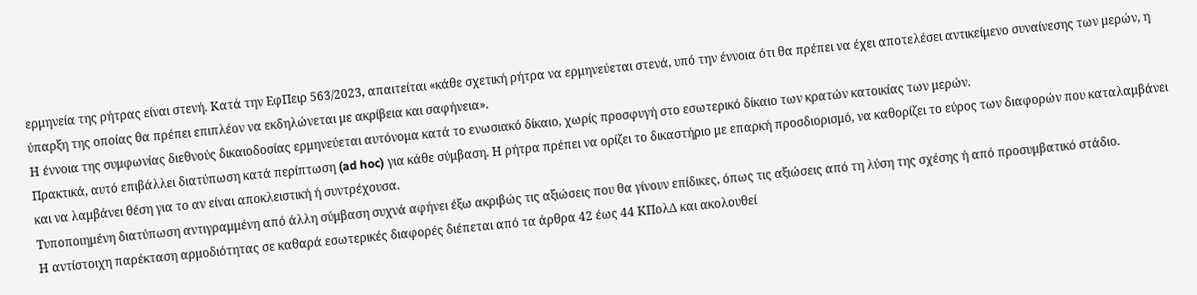ερμηνεία της ρήτρας είναι στενή. Κατά την ΕφΠειρ 563/2023, απαιτείται «κάθε σχετική ρήτρα να ερμηνεύεται στενά, υπό την έννοια ότι θα πρέπει να έχει αποτελέσει αντικείμενο συναίνεσης των μερών, η ύπαρξη της οποίας θα πρέπει επιπλέον να εκδηλώνεται με ακρίβεια και σαφήνεια».
Η έννοια της συμφωνίας διεθνούς δικαιοδοσίας ερμηνεύεται αυτόνομα κατά το ενωσιακό δίκαιο, χωρίς προσφυγή στο εσωτερικό δίκαιο των κρατών κατοικίας των μερών.
Πρακτικά, αυτό επιβάλλει διατύπωση κατά περίπτωση (ad hoc) για κάθε σύμβαση. Η ρήτρα πρέπει να ορίζει το δικαστήριο με επαρκή προσδιορισμό, να καθορίζει το εύρος των διαφορών που καταλαμβάνει και να λαμβάνει θέση για το αν είναι αποκλειστική ή συντρέχουσα.
Τυποποιημένη διατύπωση αντιγραμμένη από άλλη σύμβαση συχνά αφήνει έξω ακριβώς τις αξιώσεις που θα γίνουν επίδικες, όπως τις αξιώσεις από τη λύση της σχέσης ή από προσυμβατικό στάδιο.
Η αντίστοιχη παρέκταση αρμοδιότητας σε καθαρά εσωτερικές διαφορές διέπεται από τα άρθρα 42 έως 44 ΚΠολΔ και ακολουθεί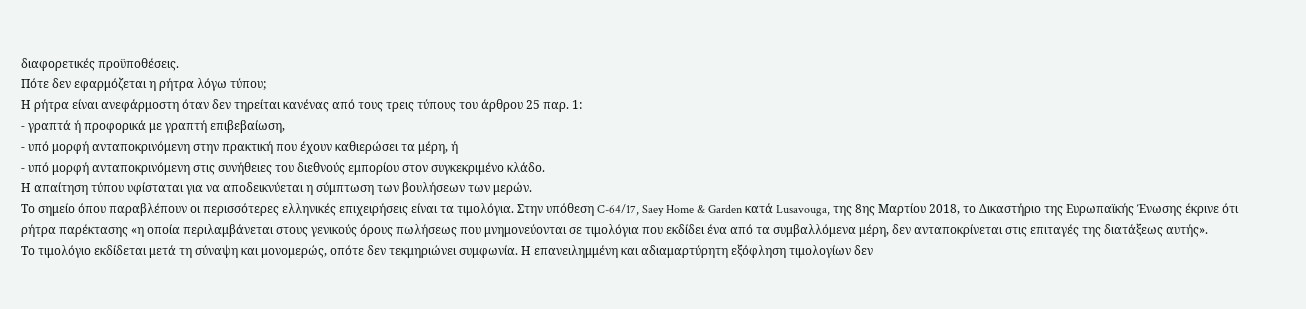διαφορετικές προϋποθέσεις.
Πότε δεν εφαρμόζεται η ρήτρα λόγω τύπου;
Η ρήτρα είναι ανεφάρμοστη όταν δεν τηρείται κανένας από τους τρεις τύπους του άρθρου 25 παρ. 1:
- γραπτά ή προφορικά με γραπτή επιβεβαίωση,
- υπό μορφή ανταποκρινόμενη στην πρακτική που έχουν καθιερώσει τα μέρη, ή
- υπό μορφή ανταποκρινόμενη στις συνήθειες του διεθνούς εμπορίου στον συγκεκριμένο κλάδο.
Η απαίτηση τύπου υφίσταται για να αποδεικνύεται η σύμπτωση των βουλήσεων των μερών.
Το σημείο όπου παραβλέπουν οι περισσότερες ελληνικές επιχειρήσεις είναι τα τιμολόγια. Στην υπόθεση C-64/17, Saey Home & Garden κατά Lusavouga, της 8ης Μαρτίου 2018, το Δικαστήριο της Ευρωπαϊκής Ένωσης έκρινε ότι ρήτρα παρέκτασης «η οποία περιλαμβάνεται στους γενικούς όρους πωλήσεως που μνημονεύονται σε τιμολόγια που εκδίδει ένα από τα συμβαλλόμενα μέρη, δεν ανταποκρίνεται στις επιταγές της διατάξεως αυτής».
Το τιμολόγιο εκδίδεται μετά τη σύναψη και μονομερώς, οπότε δεν τεκμηριώνει συμφωνία. Η επανειλημμένη και αδιαμαρτύρητη εξόφληση τιμολογίων δεν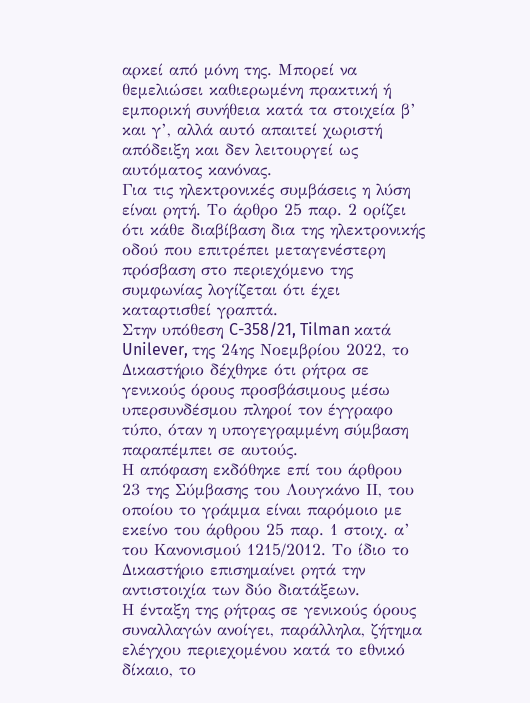αρκεί από μόνη της. Μπορεί να θεμελιώσει καθιερωμένη πρακτική ή εμπορική συνήθεια κατά τα στοιχεία β’ και γ’, αλλά αυτό απαιτεί χωριστή απόδειξη και δεν λειτουργεί ως αυτόματος κανόνας.
Για τις ηλεκτρονικές συμβάσεις η λύση είναι ρητή. Το άρθρο 25 παρ. 2 ορίζει ότι κάθε διαβίβαση δια της ηλεκτρονικής οδού που επιτρέπει μεταγενέστερη πρόσβαση στο περιεχόμενο της συμφωνίας λογίζεται ότι έχει καταρτισθεί γραπτά.
Στην υπόθεση C-358/21, Tilman κατά Unilever, της 24ης Νοεμβρίου 2022, το Δικαστήριο δέχθηκε ότι ρήτρα σε γενικούς όρους προσβάσιμους μέσω υπερσυνδέσμου πληροί τον έγγραφο τύπο, όταν η υπογεγραμμένη σύμβαση παραπέμπει σε αυτούς.
Η απόφαση εκδόθηκε επί του άρθρου 23 της Σύμβασης του Λουγκάνο ΙΙ, του οποίου το γράμμα είναι παρόμοιο με εκείνο του άρθρου 25 παρ. 1 στοιχ. α’ του Κανονισμού 1215/2012. Το ίδιο το Δικαστήριο επισημαίνει ρητά την αντιστοιχία των δύο διατάξεων.
Η ένταξη της ρήτρας σε γενικούς όρους συναλλαγών ανοίγει, παράλληλα, ζήτημα ελέγχου περιεχομένου κατά το εθνικό δίκαιο, το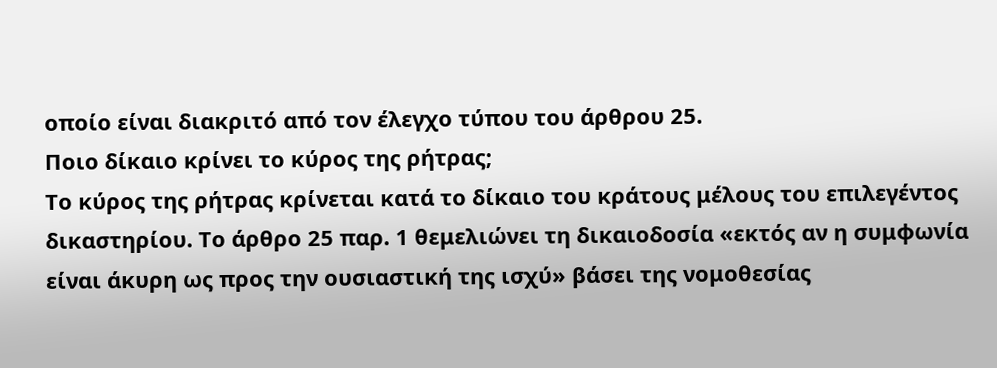οποίο είναι διακριτό από τον έλεγχο τύπου του άρθρου 25.
Ποιο δίκαιο κρίνει το κύρος της ρήτρας;
Το κύρος της ρήτρας κρίνεται κατά το δίκαιο του κράτους μέλους του επιλεγέντος δικαστηρίου. Το άρθρο 25 παρ. 1 θεμελιώνει τη δικαιοδοσία «εκτός αν η συμφωνία είναι άκυρη ως προς την ουσιαστική της ισχύ» βάσει της νομοθεσίας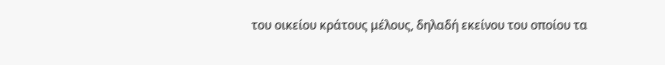του οικείου κράτους μέλους, δηλαδή εκείνου του οποίου τα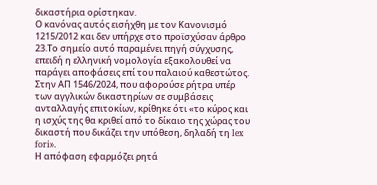δικαστήρια ορίστηκαν.
Ο κανόνας αυτός εισήχθη με τον Κανονισμό 1215/2012 και δεν υπήρχε στο προϊσχύσαν άρθρο 23.Το σημείο αυτό παραμένει πηγή σύγχυσης, επειδή η ελληνική νομολογία εξακολουθεί να παράγει αποφάσεις επί του παλαιού καθεστώτος.
Στην ΑΠ 1546/2024, που αφορούσε ρήτρα υπέρ των αγγλικών δικαστηρίων σε συμβάσεις ανταλλαγής επιτοκίων, κρίθηκε ότι «το κύρος και η ισχύς της θα κριθεί από το δίκαιο της χώρας του δικαστή που δικάζει την υπόθεση, δηλαδή τη lex fori».
Η απόφαση εφαρμόζει ρητά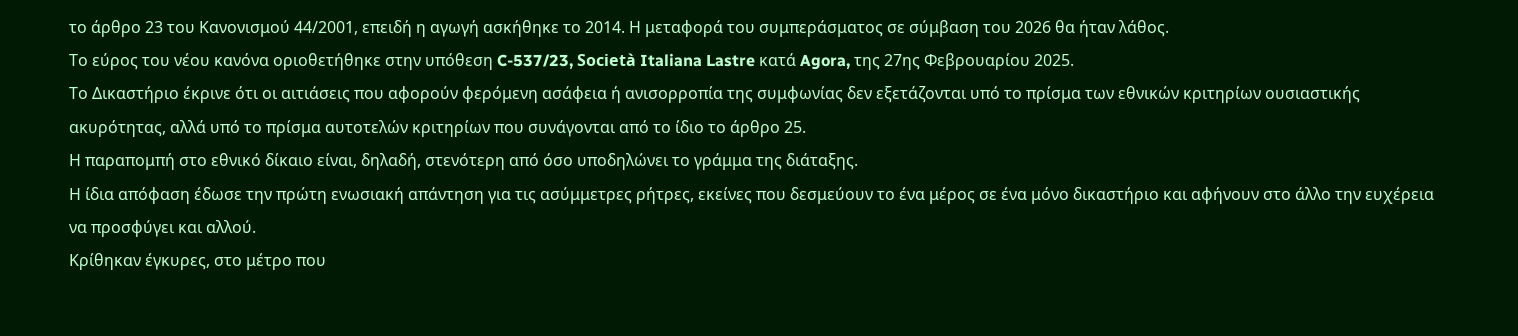το άρθρο 23 του Κανονισμού 44/2001, επειδή η αγωγή ασκήθηκε το 2014. Η μεταφορά του συμπεράσματος σε σύμβαση του 2026 θα ήταν λάθος.
Το εύρος του νέου κανόνα οριοθετήθηκε στην υπόθεση C-537/23, Società Italiana Lastre κατά Agora, της 27ης Φεβρουαρίου 2025.
Το Δικαστήριο έκρινε ότι οι αιτιάσεις που αφορούν φερόμενη ασάφεια ή ανισορροπία της συμφωνίας δεν εξετάζονται υπό το πρίσμα των εθνικών κριτηρίων ουσιαστικής ακυρότητας, αλλά υπό το πρίσμα αυτοτελών κριτηρίων που συνάγονται από το ίδιο το άρθρο 25.
Η παραπομπή στο εθνικό δίκαιο είναι, δηλαδή, στενότερη από όσο υποδηλώνει το γράμμα της διάταξης.
Η ίδια απόφαση έδωσε την πρώτη ενωσιακή απάντηση για τις ασύμμετρες ρήτρες, εκείνες που δεσμεύουν το ένα μέρος σε ένα μόνο δικαστήριο και αφήνουν στο άλλο την ευχέρεια να προσφύγει και αλλού.
Κρίθηκαν έγκυρες, στο μέτρο που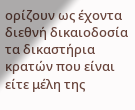ορίζουν ως έχοντα διεθνή δικαιοδοσία τα δικαστήρια κρατών που είναι είτε μέλη της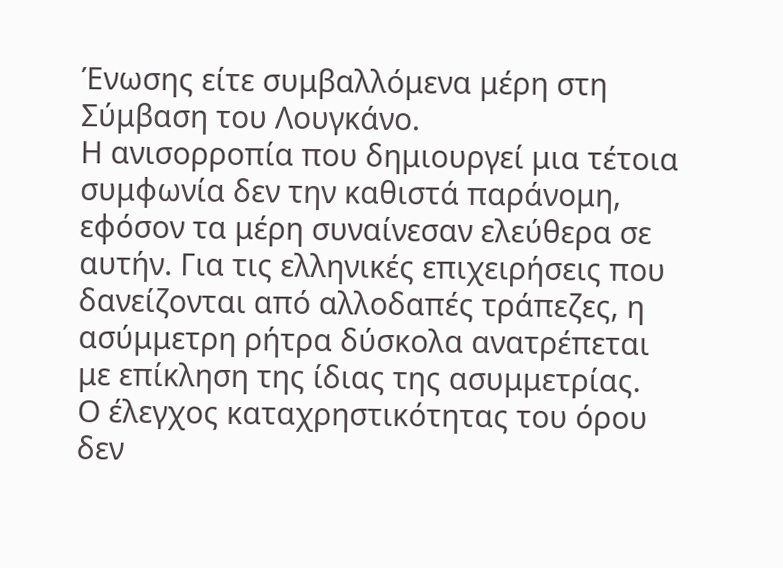Ένωσης είτε συμβαλλόμενα μέρη στη Σύμβαση του Λουγκάνο.
Η ανισορροπία που δημιουργεί μια τέτοια συμφωνία δεν την καθιστά παράνομη, εφόσον τα μέρη συναίνεσαν ελεύθερα σε αυτήν. Για τις ελληνικές επιχειρήσεις που δανείζονται από αλλοδαπές τράπεζες, η ασύμμετρη ρήτρα δύσκολα ανατρέπεται με επίκληση της ίδιας της ασυμμετρίας.
Ο έλεγχος καταχρηστικότητας του όρου δεν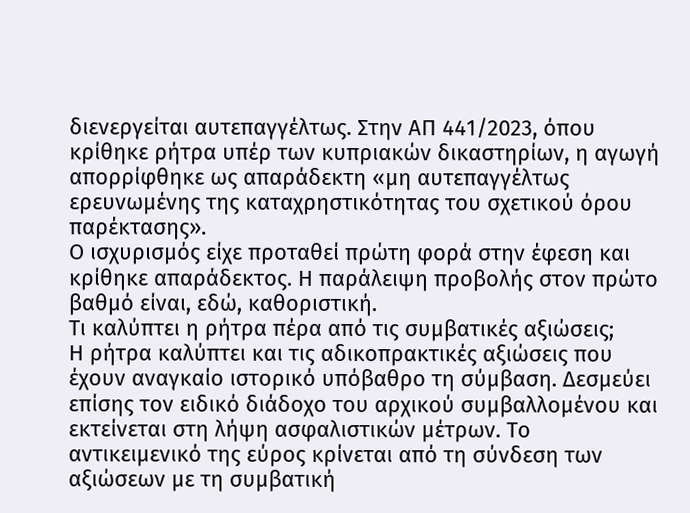διενεργείται αυτεπαγγέλτως. Στην ΑΠ 441/2023, όπου κρίθηκε ρήτρα υπέρ των κυπριακών δικαστηρίων, η αγωγή απορρίφθηκε ως απαράδεκτη «μη αυτεπαγγέλτως ερευνωμένης της καταχρηστικότητας του σχετικού όρου παρέκτασης».
Ο ισχυρισμός είχε προταθεί πρώτη φορά στην έφεση και κρίθηκε απαράδεκτος. Η παράλειψη προβολής στον πρώτο βαθμό είναι, εδώ, καθοριστική.
Τι καλύπτει η ρήτρα πέρα από τις συμβατικές αξιώσεις;
Η ρήτρα καλύπτει και τις αδικοπρακτικές αξιώσεις που έχουν αναγκαίο ιστορικό υπόβαθρο τη σύμβαση. Δεσμεύει επίσης τον ειδικό διάδοχο του αρχικού συμβαλλομένου και εκτείνεται στη λήψη ασφαλιστικών μέτρων. Το αντικειμενικό της εύρος κρίνεται από τη σύνδεση των αξιώσεων με τη συμβατική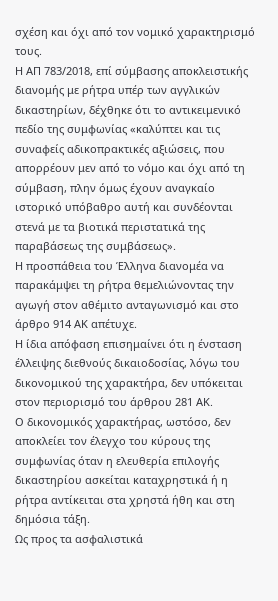σχέση και όχι από τον νομικό χαρακτηρισμό τους.
Η ΑΠ 783/2018, επί σύμβασης αποκλειστικής διανομής με ρήτρα υπέρ των αγγλικών δικαστηρίων, δέχθηκε ότι το αντικειμενικό πεδίο της συμφωνίας «καλύπτει και τις συναφείς αδικοπρακτικές αξιώσεις, που απορρέουν μεν από το νόμο και όχι από τη σύμβαση, πλην όμως έχουν αναγκαίο ιστορικό υπόβαθρο αυτή και συνδέονται στενά με τα βιοτικά περιστατικά της παραβάσεως της συμβάσεως».
Η προσπάθεια του Έλληνα διανομέα να παρακάμψει τη ρήτρα θεμελιώνοντας την αγωγή στον αθέμιτο ανταγωνισμό και στο άρθρο 914 ΑΚ απέτυχε.
Η ίδια απόφαση επισημαίνει ότι η ένσταση έλλειψης διεθνούς δικαιοδοσίας, λόγω του δικονομικού της χαρακτήρα, δεν υπόκειται στον περιορισμό του άρθρου 281 ΑΚ.
Ο δικονομικός χαρακτήρας, ωστόσο, δεν αποκλείει τον έλεγχο του κύρους της συμφωνίας όταν η ελευθερία επιλογής δικαστηρίου ασκείται καταχρηστικά ή η ρήτρα αντίκειται στα χρηστά ήθη και στη δημόσια τάξη.
Ως προς τα ασφαλιστικά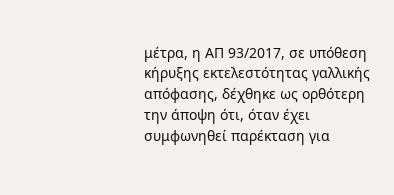μέτρα, η ΑΠ 93/2017, σε υπόθεση κήρυξης εκτελεστότητας γαλλικής απόφασης, δέχθηκε ως ορθότερη την άποψη ότι, όταν έχει συμφωνηθεί παρέκταση για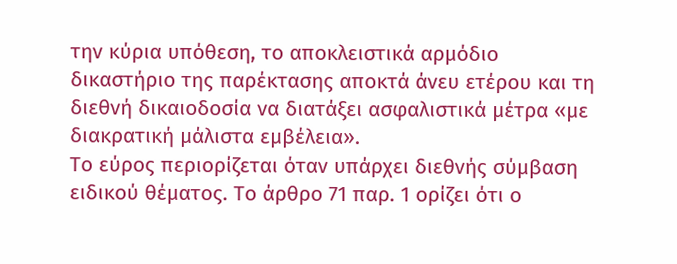την κύρια υπόθεση, το αποκλειστικά αρμόδιο δικαστήριο της παρέκτασης αποκτά άνευ ετέρου και τη διεθνή δικαιοδοσία να διατάξει ασφαλιστικά μέτρα «με διακρατική μάλιστα εμβέλεια».
Το εύρος περιορίζεται όταν υπάρχει διεθνής σύμβαση ειδικού θέματος. Το άρθρο 71 παρ. 1 ορίζει ότι ο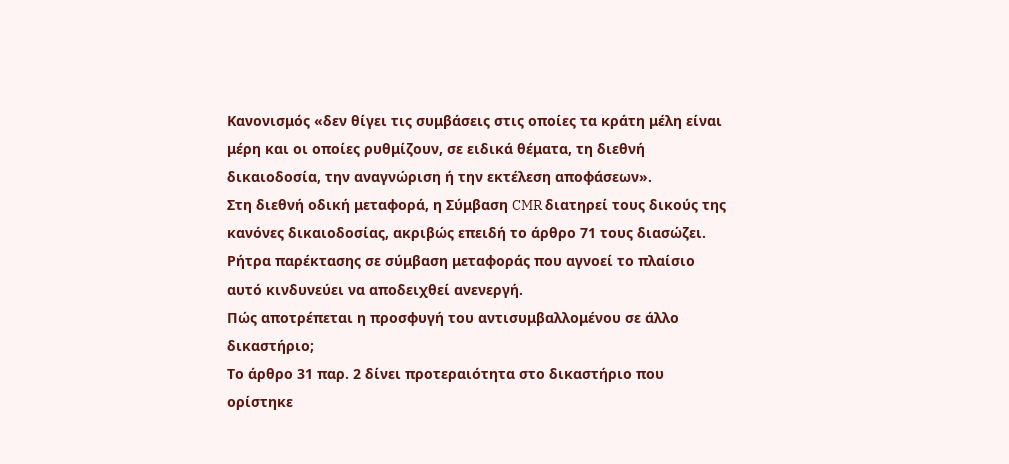Κανονισμός «δεν θίγει τις συμβάσεις στις οποίες τα κράτη μέλη είναι μέρη και οι οποίες ρυθμίζουν, σε ειδικά θέματα, τη διεθνή δικαιοδοσία, την αναγνώριση ή την εκτέλεση αποφάσεων».
Στη διεθνή οδική μεταφορά, η Σύμβαση CMR διατηρεί τους δικούς της κανόνες δικαιοδοσίας, ακριβώς επειδή το άρθρο 71 τους διασώζει. Ρήτρα παρέκτασης σε σύμβαση μεταφοράς που αγνοεί το πλαίσιο αυτό κινδυνεύει να αποδειχθεί ανενεργή.
Πώς αποτρέπεται η προσφυγή του αντισυμβαλλομένου σε άλλο δικαστήριο;
Το άρθρο 31 παρ. 2 δίνει προτεραιότητα στο δικαστήριο που ορίστηκε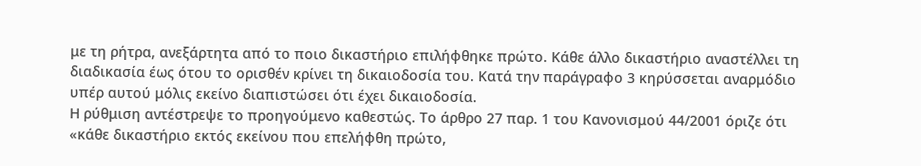με τη ρήτρα, ανεξάρτητα από το ποιο δικαστήριο επιλήφθηκε πρώτο. Κάθε άλλο δικαστήριο αναστέλλει τη διαδικασία έως ότου το ορισθέν κρίνει τη δικαιοδοσία του. Κατά την παράγραφο 3 κηρύσσεται αναρμόδιο υπέρ αυτού μόλις εκείνο διαπιστώσει ότι έχει δικαιοδοσία.
Η ρύθμιση αντέστρεψε το προηγούμενο καθεστώς. Το άρθρο 27 παρ. 1 του Κανονισμού 44/2001 όριζε ότι «κάθε δικαστήριο εκτός εκείνου που επελήφθη πρώτο,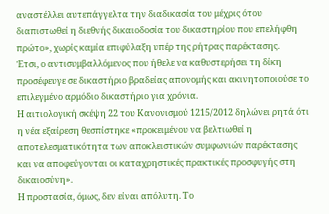αναστέλλει αυτεπάγγελτα την διαδικασία του μέχρις ότου διαπιστωθεί η διεθνής δικαιοδοσία του δικαστηρίου που επελήφθη πρώτο», χωρίς καμία επιφύλαξη υπέρ της ρήτρας παρέκτασης.
Έτσι, ο αντισυμβαλλόμενος που ήθελε να καθυστερήσει τη δίκη προσέφευγε σε δικαστήριο βραδείας απονομής και ακινητοποιούσε το επιλεγμένο αρμόδιο δικαστήριο για χρόνια.
Η αιτιολογική σκέψη 22 του Κανονισμού 1215/2012 δηλώνει ρητά ότι η νέα εξαίρεση θεσπίστηκε «προκειμένου να βελτιωθεί η αποτελεσματικότητα των αποκλειστικών συμφωνιών παρέκτασης και να αποφεύγονται οι καταχρηστικές πρακτικές προσφυγής στη δικαιοσύνη».
Η προστασία, όμως, δεν είναι απόλυτη. Το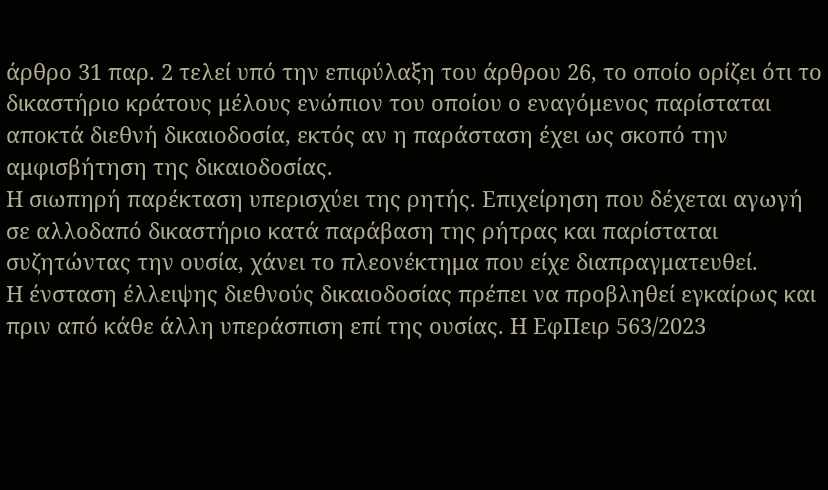άρθρο 31 παρ. 2 τελεί υπό την επιφύλαξη του άρθρου 26, το οποίο ορίζει ότι το δικαστήριο κράτους μέλους ενώπιον του οποίου ο εναγόμενος παρίσταται αποκτά διεθνή δικαιοδοσία, εκτός αν η παράσταση έχει ως σκοπό την αμφισβήτηση της δικαιοδοσίας.
Η σιωπηρή παρέκταση υπερισχύει της ρητής. Επιχείρηση που δέχεται αγωγή σε αλλοδαπό δικαστήριο κατά παράβαση της ρήτρας και παρίσταται συζητώντας την ουσία, χάνει το πλεονέκτημα που είχε διαπραγματευθεί.
Η ένσταση έλλειψης διεθνούς δικαιοδοσίας πρέπει να προβληθεί εγκαίρως και πριν από κάθε άλλη υπεράσπιση επί της ουσίας. Η ΕφΠειρ 563/2023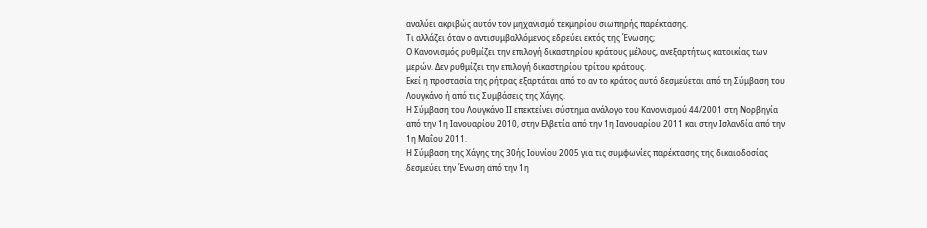αναλύει ακριβώς αυτόν τον μηχανισμό τεκμηρίου σιωπηρής παρέκτασης.
Τι αλλάζει όταν ο αντισυμβαλλόμενος εδρεύει εκτός της Ένωσης;
Ο Κανονισμός ρυθμίζει την επιλογή δικαστηρίου κράτους μέλους, ανεξαρτήτως κατοικίας των μερών. Δεν ρυθμίζει την επιλογή δικαστηρίου τρίτου κράτους.
Εκεί η προστασία της ρήτρας εξαρτάται από το αν το κράτος αυτό δεσμεύεται από τη Σύμβαση του Λουγκάνο ή από τις Συμβάσεις της Χάγης.
Η Σύμβαση του Λουγκάνο ΙΙ επεκτείνει σύστημα ανάλογο του Κανονισμού 44/2001 στη Νορβηγία από την 1η Ιανουαρίου 2010, στην Ελβετία από την 1η Ιανουαρίου 2011 και στην Ισλανδία από την 1η Μαΐου 2011.
Η Σύμβαση της Χάγης της 30ής Ιουνίου 2005 για τις συμφωνίες παρέκτασης της δικαιοδοσίας δεσμεύει την Ένωση από την 1η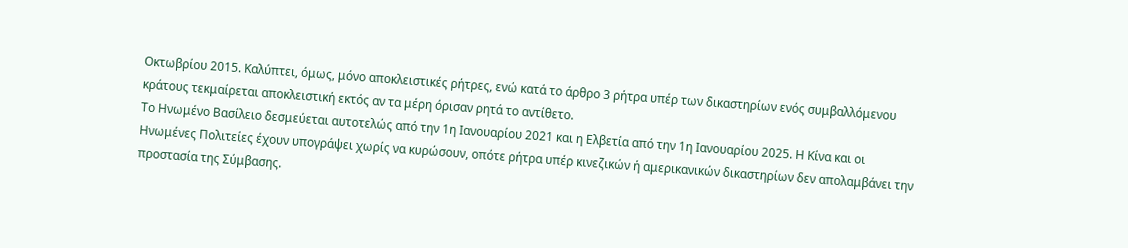Οκτωβρίου 2015. Καλύπτει, όμως, μόνο αποκλειστικές ρήτρες, ενώ κατά το άρθρο 3 ρήτρα υπέρ των δικαστηρίων ενός συμβαλλόμενου κράτους τεκμαίρεται αποκλειστική εκτός αν τα μέρη όρισαν ρητά το αντίθετο.
Το Ηνωμένο Βασίλειο δεσμεύεται αυτοτελώς από την 1η Ιανουαρίου 2021 και η Ελβετία από την 1η Ιανουαρίου 2025. Η Κίνα και οι Ηνωμένες Πολιτείες έχουν υπογράψει χωρίς να κυρώσουν, οπότε ρήτρα υπέρ κινεζικών ή αμερικανικών δικαστηρίων δεν απολαμβάνει την προστασία της Σύμβασης.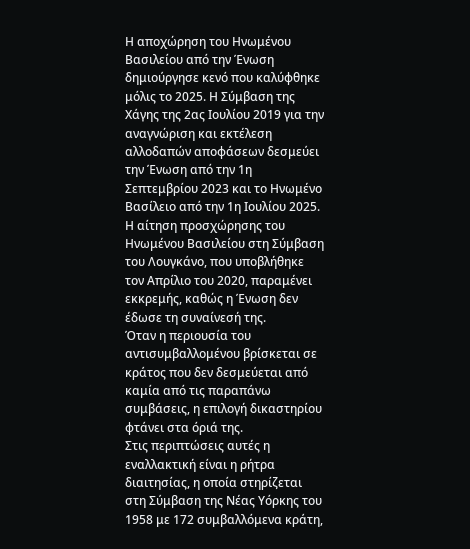Η αποχώρηση του Ηνωμένου Βασιλείου από την Ένωση δημιούργησε κενό που καλύφθηκε μόλις το 2025. Η Σύμβαση της Χάγης της 2ας Ιουλίου 2019 για την αναγνώριση και εκτέλεση αλλοδαπών αποφάσεων δεσμεύει την Ένωση από την 1η Σεπτεμβρίου 2023 και το Ηνωμένο Βασίλειο από την 1η Ιουλίου 2025.
Η αίτηση προσχώρησης του Ηνωμένου Βασιλείου στη Σύμβαση του Λουγκάνο, που υποβλήθηκε τον Απρίλιο του 2020, παραμένει εκκρεμής, καθώς η Ένωση δεν έδωσε τη συναίνεσή της.
Όταν η περιουσία του αντισυμβαλλομένου βρίσκεται σε κράτος που δεν δεσμεύεται από καμία από τις παραπάνω συμβάσεις, η επιλογή δικαστηρίου φτάνει στα όριά της.
Στις περιπτώσεις αυτές η εναλλακτική είναι η ρήτρα διαιτησίας, η οποία στηρίζεται στη Σύμβαση της Νέας Υόρκης του 1958 με 172 συμβαλλόμενα κράτη,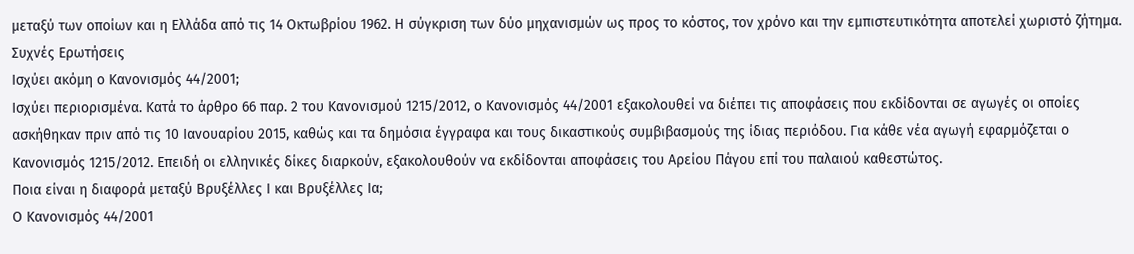μεταξύ των οποίων και η Ελλάδα από τις 14 Οκτωβρίου 1962. Η σύγκριση των δύο μηχανισμών ως προς το κόστος, τον χρόνο και την εμπιστευτικότητα αποτελεί χωριστό ζήτημα.
Συχνές Ερωτήσεις
Ισχύει ακόμη ο Κανονισμός 44/2001;
Ισχύει περιορισμένα. Κατά το άρθρο 66 παρ. 2 του Κανονισμού 1215/2012, ο Κανονισμός 44/2001 εξακολουθεί να διέπει τις αποφάσεις που εκδίδονται σε αγωγές οι οποίες ασκήθηκαν πριν από τις 10 Ιανουαρίου 2015, καθώς και τα δημόσια έγγραφα και τους δικαστικούς συμβιβασμούς της ίδιας περιόδου. Για κάθε νέα αγωγή εφαρμόζεται ο Κανονισμός 1215/2012. Επειδή οι ελληνικές δίκες διαρκούν, εξακολουθούν να εκδίδονται αποφάσεις του Αρείου Πάγου επί του παλαιού καθεστώτος.
Ποια είναι η διαφορά μεταξύ Βρυξέλλες Ι και Βρυξέλλες Ια;
Ο Κανονισμός 44/2001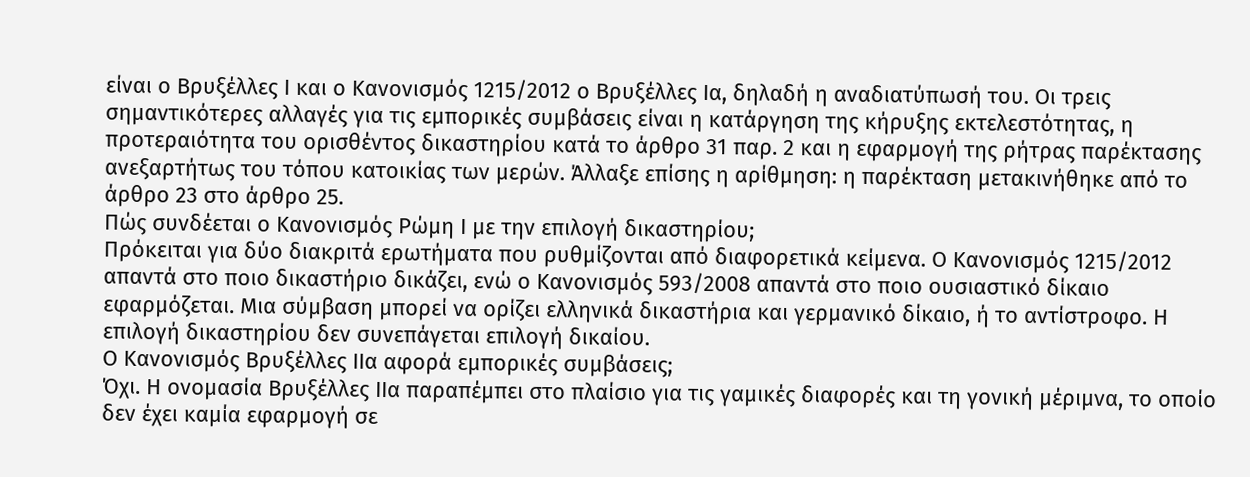είναι ο Βρυξέλλες Ι και ο Κανονισμός 1215/2012 ο Βρυξέλλες Ια, δηλαδή η αναδιατύπωσή του. Οι τρεις σημαντικότερες αλλαγές για τις εμπορικές συμβάσεις είναι η κατάργηση της κήρυξης εκτελεστότητας, η προτεραιότητα του ορισθέντος δικαστηρίου κατά το άρθρο 31 παρ. 2 και η εφαρμογή της ρήτρας παρέκτασης ανεξαρτήτως του τόπου κατοικίας των μερών. Άλλαξε επίσης η αρίθμηση: η παρέκταση μετακινήθηκε από το άρθρο 23 στο άρθρο 25.
Πώς συνδέεται ο Κανονισμός Ρώμη Ι με την επιλογή δικαστηρίου;
Πρόκειται για δύο διακριτά ερωτήματα που ρυθμίζονται από διαφορετικά κείμενα. Ο Κανονισμός 1215/2012 απαντά στο ποιο δικαστήριο δικάζει, ενώ ο Κανονισμός 593/2008 απαντά στο ποιο ουσιαστικό δίκαιο εφαρμόζεται. Μια σύμβαση μπορεί να ορίζει ελληνικά δικαστήρια και γερμανικό δίκαιο, ή το αντίστροφο. Η επιλογή δικαστηρίου δεν συνεπάγεται επιλογή δικαίου.
Ο Κανονισμός Βρυξέλλες ΙΙα αφορά εμπορικές συμβάσεις;
Όχι. Η ονομασία Βρυξέλλες ΙΙα παραπέμπει στο πλαίσιο για τις γαμικές διαφορές και τη γονική μέριμνα, το οποίο δεν έχει καμία εφαρμογή σε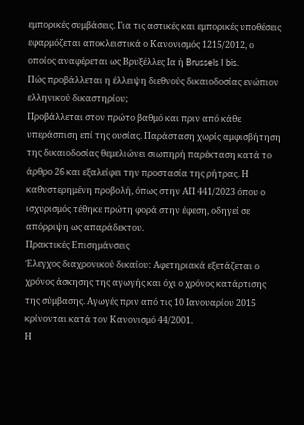εμπορικές συμβάσεις. Για τις αστικές και εμπορικές υποθέσεις εφαρμόζεται αποκλειστικά ο Κανονισμός 1215/2012, ο οποίος αναφέρεται ως Βρυξέλλες Ια ή Brussels I bis.
Πώς προβάλλεται η έλλειψη διεθνούς δικαιοδοσίας ενώπιον ελληνικού δικαστηρίου;
Προβάλλεται στον πρώτο βαθμό και πριν από κάθε υπεράσπιση επί της ουσίας. Παράσταση χωρίς αμφισβήτηση της δικαιοδοσίας θεμελιώνει σιωπηρή παρέκταση κατά το άρθρο 26 και εξαλείφει την προστασία της ρήτρας. Η καθυστερημένη προβολή, όπως στην ΑΠ 441/2023 όπου ο ισχυρισμός τέθηκε πρώτη φορά στην έφεση, οδηγεί σε απόρριψη ως απαράδεκτου.
Πρακτικές Επισημάνσεις
Έλεγχος διαχρονικού δικαίου: Αφετηριακά εξετάζεται ο χρόνος άσκησης της αγωγής και όχι ο χρόνος κατάρτισης της σύμβασης. Αγωγές πριν από τις 10 Ιανουαρίου 2015 κρίνονται κατά τον Κανονισμό 44/2001.
Η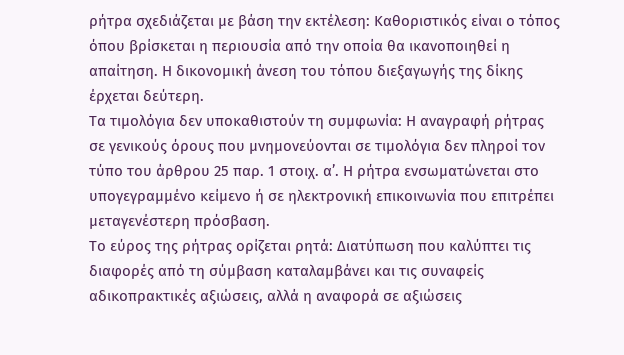ρήτρα σχεδιάζεται με βάση την εκτέλεση: Καθοριστικός είναι ο τόπος όπου βρίσκεται η περιουσία από την οποία θα ικανοποιηθεί η απαίτηση. Η δικονομική άνεση του τόπου διεξαγωγής της δίκης έρχεται δεύτερη.
Τα τιμολόγια δεν υποκαθιστούν τη συμφωνία: Η αναγραφή ρήτρας σε γενικούς όρους που μνημονεύονται σε τιμολόγια δεν πληροί τον τύπο του άρθρου 25 παρ. 1 στοιχ. α’. Η ρήτρα ενσωματώνεται στο υπογεγραμμένο κείμενο ή σε ηλεκτρονική επικοινωνία που επιτρέπει μεταγενέστερη πρόσβαση.
Το εύρος της ρήτρας ορίζεται ρητά: Διατύπωση που καλύπτει τις διαφορές από τη σύμβαση καταλαμβάνει και τις συναφείς αδικοπρακτικές αξιώσεις, αλλά η αναφορά σε αξιώσεις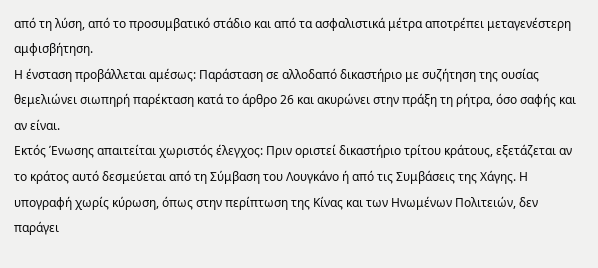από τη λύση, από το προσυμβατικό στάδιο και από τα ασφαλιστικά μέτρα αποτρέπει μεταγενέστερη αμφισβήτηση.
Η ένσταση προβάλλεται αμέσως: Παράσταση σε αλλοδαπό δικαστήριο με συζήτηση της ουσίας θεμελιώνει σιωπηρή παρέκταση κατά το άρθρο 26 και ακυρώνει στην πράξη τη ρήτρα, όσο σαφής και αν είναι.
Εκτός Ένωσης απαιτείται χωριστός έλεγχος: Πριν οριστεί δικαστήριο τρίτου κράτους, εξετάζεται αν το κράτος αυτό δεσμεύεται από τη Σύμβαση του Λουγκάνο ή από τις Συμβάσεις της Χάγης. Η υπογραφή χωρίς κύρωση, όπως στην περίπτωση της Κίνας και των Ηνωμένων Πολιτειών, δεν παράγει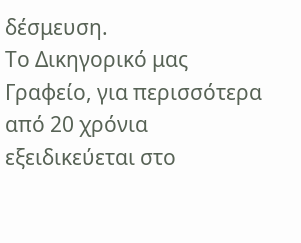δέσμευση.
Το Δικηγορικό μας Γραφείο, για περισσότερα από 20 χρόνια εξειδικεύεται στο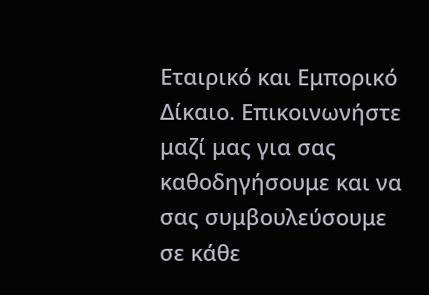Εταιρικό και Εμπορικό Δίκαιο. Επικοινωνήστε μαζί μας για σας καθοδηγήσουμε και να σας συμβουλεύσουμε σε κάθε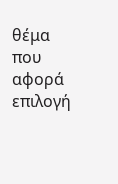θέμα που αφορά επιλογή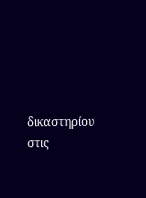δικαστηρίου στις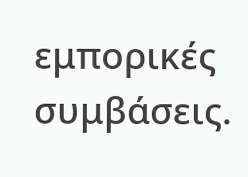εμπορικές συμβάσεις.